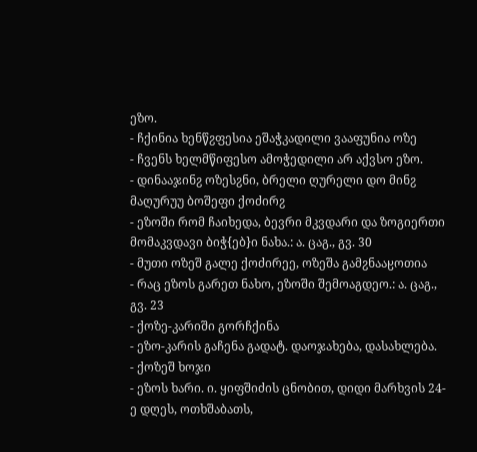ეზო.
- ჩქინია ხენწჷფესია ეშაჭკადილი ვააფუნია ოზე
- ჩვენს ხელმწიფესო ამოჭედილი არ აქვსო ეზო.
- დინააჯინჷ ოზესჷნი, ბრელი ღურელი დო მინჷ მაღურუუ ბოშეფი ქოძირჷ
- ეზოში რომ ჩაიხედა, ბევრი მკვდარი და ზოგიერთი მომაკვდავი ბიჭ{ებ}ი ნახა.: ა. ცაგ., გვ. 30
- მუთი ოზეშ გალე ქოძირეე, ოზეშა გამჷნააჸოთია
- რაც ეზოს გარეთ ნახო, ეზოში შემოაგდეო.: ა. ცაგ., გვ. 23
- ქოზე-კარიში გორჩქინა
- ეზო-კარის გაჩენა გადატ. დაოჯახება, დასახლება.
- ქოზეშ ხოჯი
- ეზოს ხარი. ი. ყიფშიძის ცნობით, დიდი მარხვის 24-ე დღეს, ოთხშაბათს,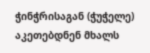ჭინჭრისაგან (ჭუჭელე) აკეთებდნენ მხალს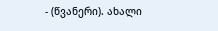- (წვანერი). ახალი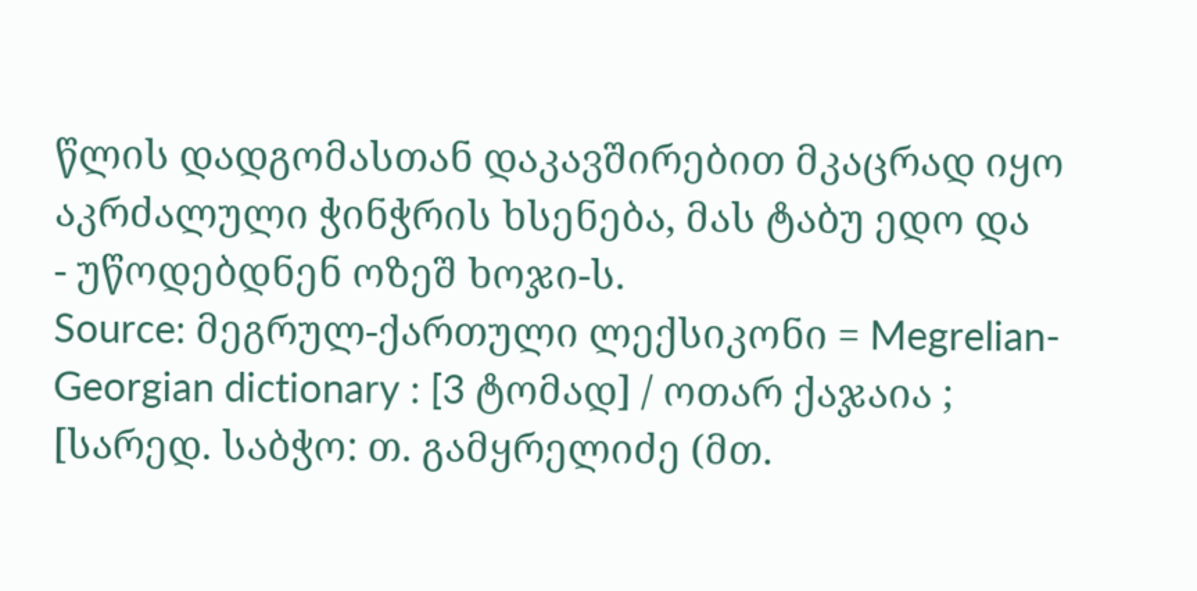წლის დადგომასთან დაკავშირებით მკაცრად იყო აკრძალული ჭინჭრის ხსენება, მას ტაბუ ედო და
- უწოდებდნენ ოზეშ ხოჯი-ს.
Source: მეგრულ-ქართული ლექსიკონი = Megrelian-Georgian dictionary : [3 ტომად] / ოთარ ქაჯაია ; [სარედ. საბჭო: თ. გამყრელიძე (მთ.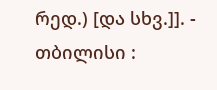რედ.) [და სხვ.]]. - თბილისი :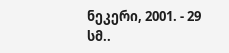ნეკერი, 2001. - 29 სმ..